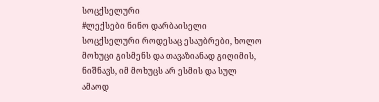სოცქსელური
#ლექსები ნინო დარბაისელი სოცქსელური როდესაც ესაუბრები, ხოლო მოხუცი გისმენს და თავაზიანად გიღიმის, ნიშნავს, იმ მოხუცს არ ესმის და სულ ამაოდ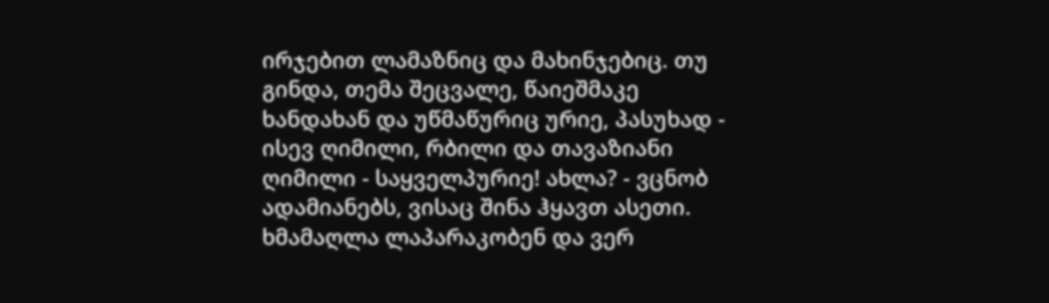ირჯებით ლამაზნიც და მახინჯებიც. თუ გინდა, თემა შეცვალე, წაიეშმაკე ხანდახან და უწმაწურიც ურიე, პასუხად - ისევ ღიმილი, რბილი და თავაზიანი ღიმილი - საყველპურიე! ახლა? - ვცნობ ადამიანებს, ვისაც შინა ჰყავთ ასეთი. ხმამაღლა ლაპარაკობენ და ვერ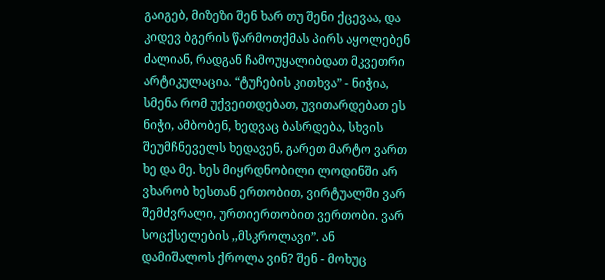გაიგებ, მიზეზი შენ ხარ თუ შენი ქცევაა, და კიდევ ბგერის წარმოთქმას პირს აყოლებენ ძალიან, რადგან ჩამოუყალიბდათ მკვეთრი არტიკულაცია. “ტუჩების კითხვა” - ნიჭია, სმენა რომ უქვეითდებათ, უვითარდებათ ეს ნიჭი, ამბობენ, ხედვაც ბასრდება, სხვის შეუმჩნეველს ხედავენ, გარეთ მარტო ვართ ხე და მე. ხეს მიყრდნობილი ლოდინში არ ვხარობ ხესთან ერთობით, ვირტუალში ვარ შემძვრალი, ურთიერთობით ვერთობი. ვარ სოცქსელების ,,მსკროლავი”. ან დამიშალოს ქროლა ვინ? შენ - მოხუც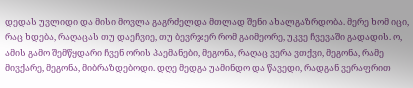დედას უვლიდი და მისი მოვლა გაგრძელდა მთლად შენი ახალგაზრდობა. მერე ხომ იცი, რაც ხდება, რაღაცას თუ დაეჩვიე, თუ ბევრჯერ რომ გაიმეორე, უკვე ჩვევაში გადადის. ო, ამის გამო შემწყდარი ჩვენ ორის პაემანები, მეგონა, რაღაც ვერა ვთქვი, მეგონა, რამე მივქარე, მეგონა, მიბრაზდებოდი. დღე მედგა უამინდო და წავედი, რადგან ვერაფრით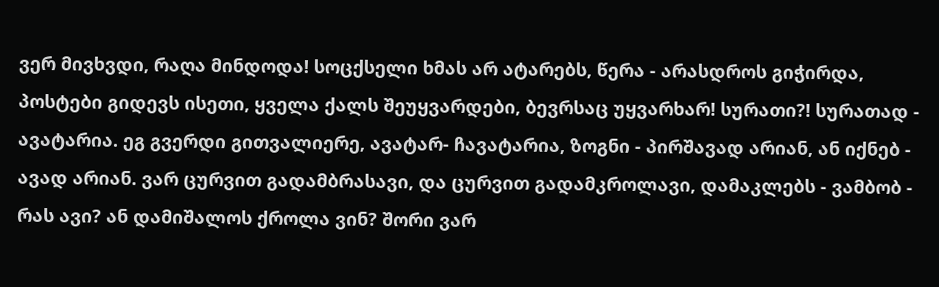ვერ მივხვდი, რაღა მინდოდა! სოცქსელი ხმას არ ატარებს, წერა - არასდროს გიჭირდა, პოსტები გიდევს ისეთი, ყველა ქალს შეუყვარდები, ბევრსაც უყვარხარ! სურათი?! სურათად - ავატარია. ეგ გვერდი გითვალიერე, ავატარ- ჩავატარია, ზოგნი - პირშავად არიან, ან იქნებ - ავად არიან. ვარ ცურვით გადამბრასავი, და ცურვით გადამკროლავი, დამაკლებს - ვამბობ - რას ავი? ან დამიშალოს ქროლა ვინ? შორი ვარ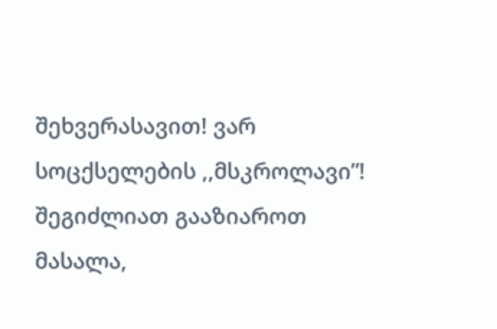შეხვერასავით! ვარ სოცქსელების ,,მსკროლავი”!
შეგიძლიათ გააზიაროთ მასალა,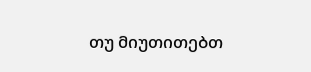თუ მიუთითებთ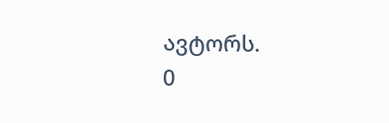ავტორს.
0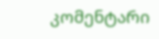კომენტარი